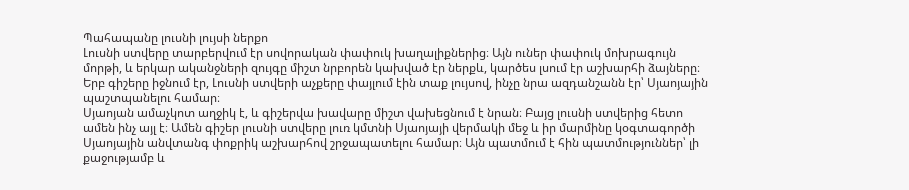Պահապանը լուսնի լույսի ներքո
Լուսնի ստվերը տարբերվում էր սովորական փափուկ խաղալիքներից։ Այն ուներ փափուկ մոխրագույն մորթի, և երկար ականջների զույգը միշտ նրբորեն կախված էր ներքև, կարծես լսում էր աշխարհի ձայները։ Երբ գիշերը իջնում էր, Լուսնի ստվերի աչքերը փայլում էին տաք լույսով, ինչը նրա ազդանշանն էր՝ Սյաոյային պաշտպանելու համար։
Սյաոյան ամաչկոտ աղջիկ է, և գիշերվա խավարը միշտ վախեցնում է նրան։ Բայց լուսնի ստվերից հետո ամեն ինչ այլ է։ Ամեն գիշեր լուսնի ստվերը լուռ կմտնի Սյաոյայի վերմակի մեջ և իր մարմինը կօգտագործի Սյաոյային անվտանգ փոքրիկ աշխարհով շրջապատելու համար։ Այն պատմում է հին պատմություններ՝ լի քաջությամբ և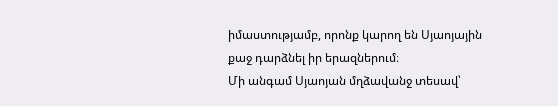իմաստությամբ, որոնք կարող են Սյաոյային քաջ դարձնել իր երազներում։
Մի անգամ Սյաոյան մղձավանջ տեսավ՝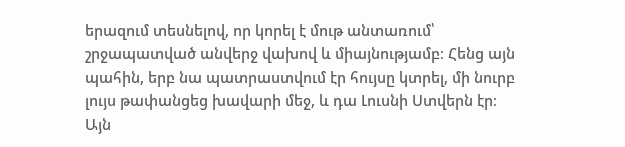երազում տեսնելով, որ կորել է մութ անտառում՝ շրջապատված անվերջ վախով և միայնությամբ։ Հենց այն պահին, երբ նա պատրաստվում էր հույսը կտրել, մի նուրբ լույս թափանցեց խավարի մեջ, և դա Լուսնի Ստվերն էր։ Այն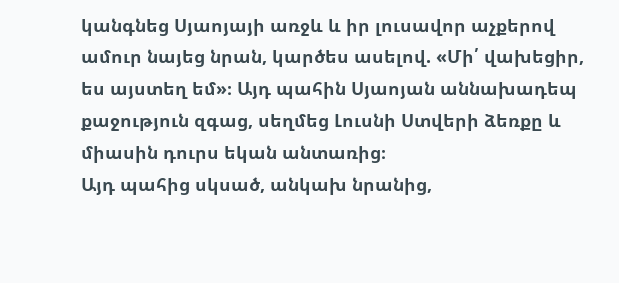կանգնեց Սյաոյայի առջև և իր լուսավոր աչքերով ամուր նայեց նրան, կարծես ասելով. «Մի՛ վախեցիր, ես այստեղ եմ»։ Այդ պահին Սյաոյան աննախադեպ քաջություն զգաց, սեղմեց Լուսնի Ստվերի ձեռքը և միասին դուրս եկան անտառից։
Այդ պահից սկսած, անկախ նրանից,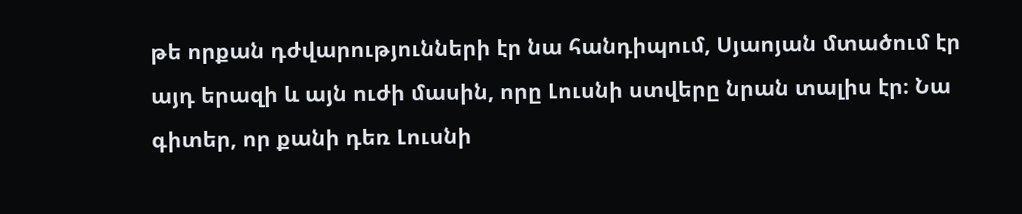թե որքան դժվարությունների էր նա հանդիպում, Սյաոյան մտածում էր այդ երազի և այն ուժի մասին, որը Լուսնի ստվերը նրան տալիս էր։ Նա գիտեր, որ քանի դեռ Լուսնի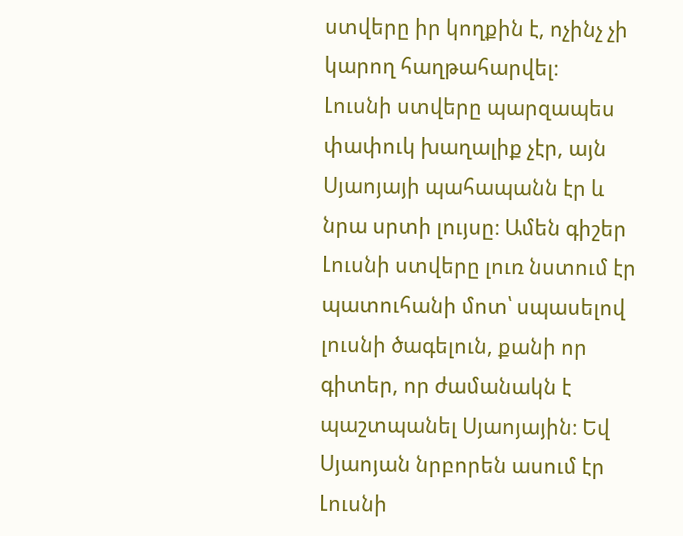ստվերը իր կողքին է, ոչինչ չի կարող հաղթահարվել։
Լուսնի ստվերը պարզապես փափուկ խաղալիք չէր, այն Սյաոյայի պահապանն էր և նրա սրտի լույսը։ Ամեն գիշեր Լուսնի ստվերը լուռ նստում էր պատուհանի մոտ՝ սպասելով լուսնի ծագելուն, քանի որ գիտեր, որ ժամանակն է պաշտպանել Սյաոյային։ Եվ Սյաոյան նրբորեն ասում էր Լուսնի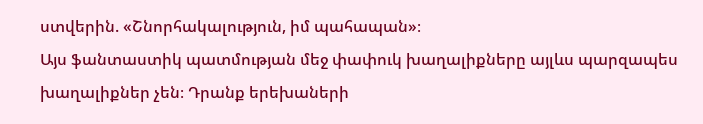ստվերին. «Շնորհակալություն, իմ պահապան»։
Այս ֆանտաստիկ պատմության մեջ փափուկ խաղալիքները այլևս պարզապես խաղալիքներ չեն։ Դրանք երեխաների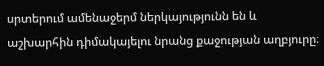սրտերում ամենաջերմ ներկայությունն են և աշխարհին դիմակայելու նրանց քաջության աղբյուրը։